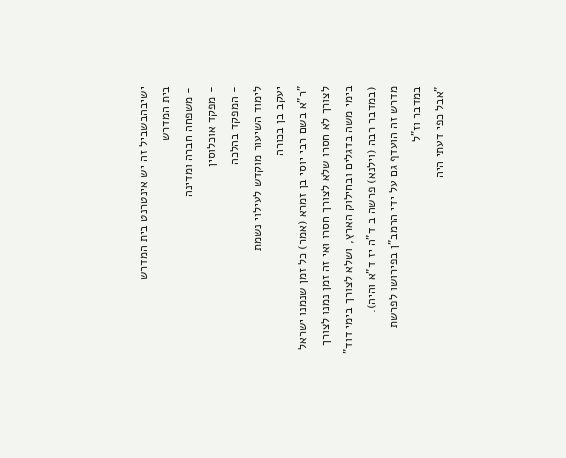ישיבהבשביל זה יש אינטרנט בית המדרש
בית המדרש
- משפחה חברה ומדינה
- מפקד אוכלוסין
- המפקד בהלכה
לימוד השיעור מוקדש לעילוי נשמת
יעקב בן בכורה
"ר"א בשם רבי יוסי בן זמרא (אמר) כל זמן שנמנו ישראל לצורך לא חסרו שלא לצורך חסרו ואי זה זמן נמנו לצורך בימי משה בדגלים ובחילוק הארץ, ושלא לצורך בימי דוד" (במדבר רבה (וילנא) פרשה ב ד"ה יז ד"א והיה).
מדרש זה הועדף גם על ידי הרמב"ן בפירושו לפרשת במדבר וז"ל
"אבל כפי דעתי היה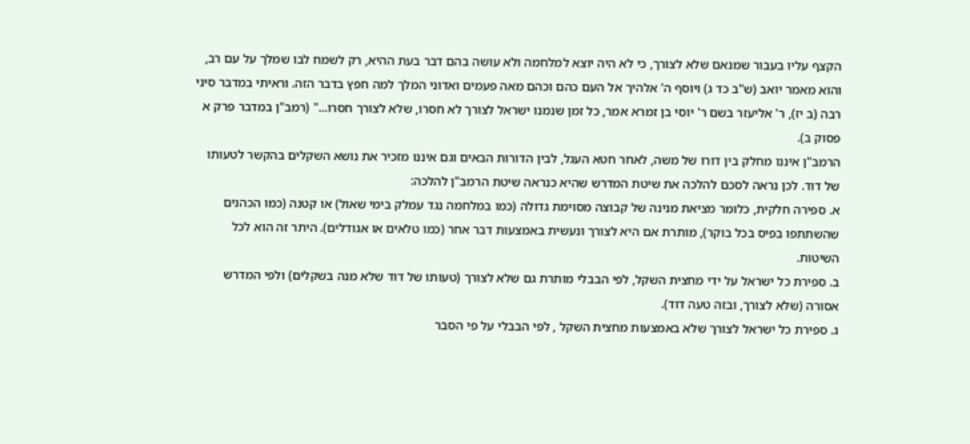הקצף עליו בעבור שמנאם שלא לצורך, כי לא היה יוצא למלחמה ולא עושה בהם דבר בעת ההיא, רק לשמח לבו שמלך על עם רב, והוא מאמר יואב (ש"ב כד ג) ויוסף ה' אלהיך אל העם כהם וכהם מאה פעמים ואדוני המלך למה חפץ בדבר הזה. וראיתי במדבר סיני רבה (ב יז), ר' אליעזר בשם ר' יוסי בן זמרא אמר, כל זמן שנמנו ישראל לצורך לא חסרו, שלא לצורך חסרו..." (רמב"ן במדבר פרק א פסוק ב).
הרמב"ן איננו מחלק בין דורו של משה, לאחר חטא העגל, לבין הדורות הבאים וגם איננו מזכיר את נושא השקלים בהקשר לטעותו של דוד. לכן נראה לסכם להלכה את שיטת המדרש שהיא כנראה שיטת הרמב"ן להלכה:
א. ספירה חלקית, כלומר מציאת מנינה של קבוצה מסוימת גדולה (כמו במלחמה נגד עמלק בימי שאול) או קטנה (כמו הכהנים שהשתתפו בפיס בכל בוקר), מותרת אם היא לצורך ונעשית באמצעות דבר אחר (כמו טלאים או אגודלים). היתר זה הוא לכל השיטות.
ב. ספירת כל ישראל על ידי מחצית השקל, לפי הבבלי מותרת גם שלא לצורך (טעותו של דוד שלא מנה בשקלים) ולפי המדרש אסורה (שלא לצורך, ובזה טעה דוד).
ג. ספירת כל ישראל לצורך שלא באמצעות מחצית השקל , לפי הבבלי על פי הסבר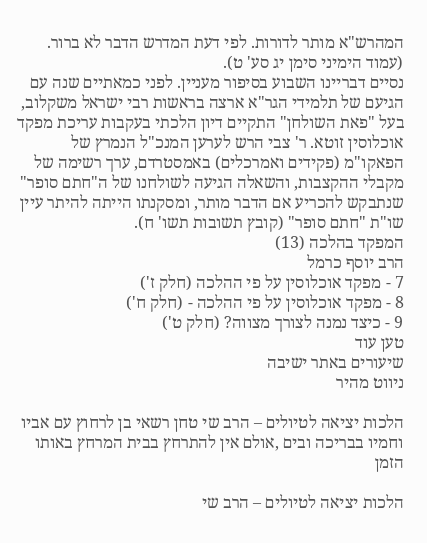המהרש"א מותר לדורות. לפי דעת המדרש הדבר לא ברור. (עמוד הימיני סימן יג סע' ט).
נסיים דבריינו השבוע בסיפור מעניין. לפני כמאתיים שנה עם הגיעם של תלמידי הגר"א ארצה בראשות רבי ישראל משקלוב, בעל "פאת השולחן" התקיים דיון הלכתי בעקבות עריכת מפקד אוכלוסין זוטא. ר' צבי הרש לערען המנכ"ל הנמרץ של הפאקו"מ (פקידים ואמרכלים) באמסטרדם, ערך רשימה של מקבלי ההקצבות, והשאלה הגיעה לשולחנו של ה"חתם סופר" שנתבקש להכריע אם הדבר מותר, ומסקנתו הייתה להיתר עיין שו"ת "חתם סופר" (קובץ תשובות תשו' ח).
המפקד בהלכה (13)
הרב יוסף כרמל
7 - מפקד אוכלוסין על פי ההלכה (חלק ז')
8 - מפקד אוכלוסין על פי ההלכה - (חלק ח')
9 - כיצד נמנה לצורך מצווה? (חלק ט')
טען עוד
שיעורים באתר ישיבה
ניווט מהיר

הלכות יציאה לטיולים – הרב שי טחן רשאי בן לרחוץ עם אביו וחמיו בבריכה ובים ,אולם אין להתרחץ בבית המרחץ באותו הזמן

הלכות יציאה לטיולים – הרב שי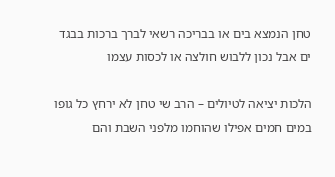טחן הנמצא בים או בבריכה רשאי לברך ברכות בבגד ים אבל נכון ללבוש חולצה או לכסות עצמו

הלכות יציאה לטיולים – הרב שי טחן לא ירחץ כל גופו במים חמים אפילו שהוחמו מלפני השבת והם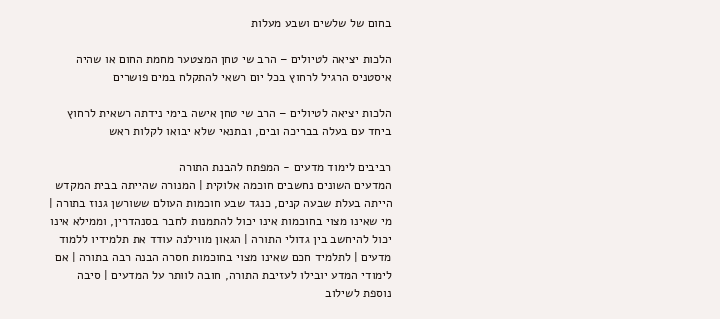בחום של שלשים ושבע מעלות

הלכות יציאה לטיולים – הרב שי טחן המצטער מחמת החום או שהיה איסטניס הרגיל לרחוץ בכל יום רשאי להתקלח במים פושרים

הלכות יציאה לטיולים – הרב שי טחן אישה בימי נידתה רשאית לרחוץ ביחד עם בעלה בבריכה ובים, ובתנאי שלא יבואו לקלות ראש

רביבים לימוד מדעים - המפתח להבנת התורה
המדעים השונים נחשבים חוכמה אלוקית | המנורה שהייתה בבית המקדש הייתה בעלת שבעה קנים, כנגד שבע חוכמות העולם ששורשן גנוז בתורה | מי שאינו מצוי בחוכמות אינו יכול להתמנות לחבר בסנהדרין, וממילא אינו יכול להיחשב בין גדולי התורה | הגאון מווילנה עודד את תלמידיו ללמוד מדעים | לתלמיד חכם שאינו מצוי בחוכמות חסרה הבנה רבה בתורה | אם לימודי המדע יובילו לעזיבת התורה, חובה לוותר על המדעים | סיבה נוספת לשילוב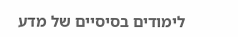לימודים בסיסיים של מדע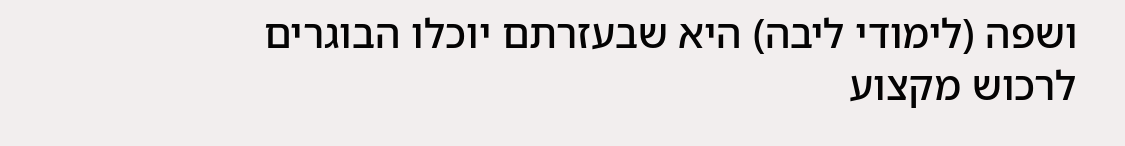ושפה (לימודי ליבה) היא שבעזרתם יוכלו הבוגרים לרכוש מקצוע